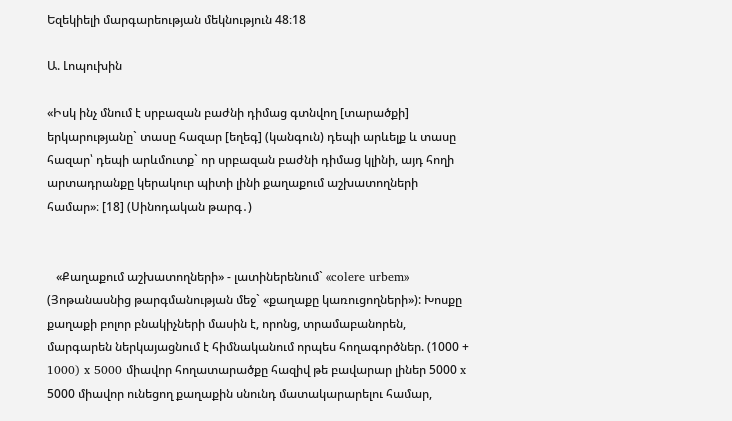Եզեկիելի մարգարեության մեկնություն 48։18

Ա. Լոպուխին

«Իսկ ինչ մնում է սրբազան բաժնի դիմաց գտնվող [տարածքի] երկարությանը` տասը հազար [եղեգ] (կանգուն) դեպի արևելք և տասը հազար՝ դեպի արևմուտք` որ սրբազան բաժնի դիմաց կլինի, այդ հողի արտադրանքը կերակուր պիտի լինի քաղաքում աշխատողների համար»։ [18] (Սինոդական թարգ․)


   «Քաղաքում աշխատողների» - լատիներենում` «colere urbem» (Յոթանասնից թարգմանության մեջ` «քաղաքը կառուցողների»): Խոսքը քաղաքի բոլոր բնակիչների մասին է, որոնց, տրամաբանորեն, մարգարեն ներկայացնում է հիմնականում որպես հողագործներ. (1000 + 1000) x 5000 միավոր հողատարածքը հազիվ թե բավարար լիներ 5000 x 5000 միավոր ունեցող քաղաքին սնունդ մատակարարելու համար,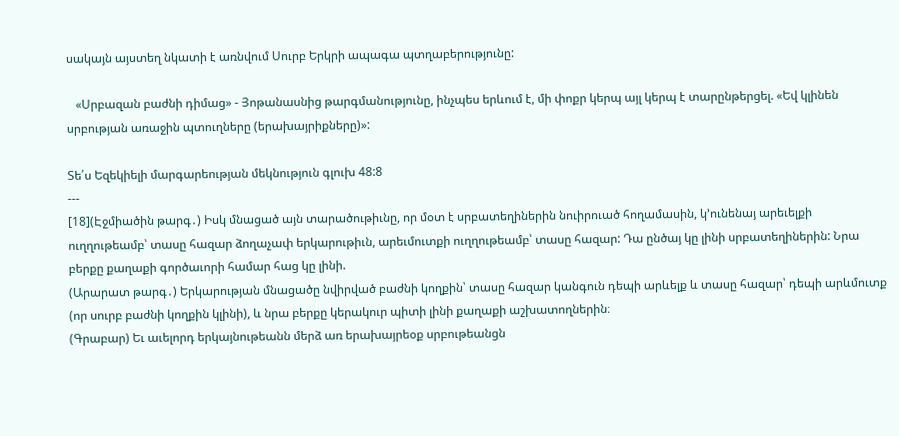սակայն այստեղ նկատի է առնվում Սուրբ Երկրի ապագա պտղաբերությունը:

   «Սրբազան բաժնի դիմաց» - Յոթանասնից թարգմանությունը, ինչպես երևում է, մի փոքր կերպ այլ կերպ է տարընթերցել. «Եվ կլինեն սրբության առաջին պտուղները (երախայրիքները)»:

Տե՛ս Եզեկիելի մարգարեության մեկնություն գլուխ 48:8
---
[18](Էջմիածին թարգ․) Իսկ մնացած այն տարածութիւնը, որ մօտ է սրբատեղիներին նուիրուած հողամասին, կ՚ունենայ արեւելքի ուղղութեամբ՝ տասը հազար ձողաչափ երկարութիւն, արեւմուտքի ուղղութեամբ՝ տասը հազար: Դա ընծայ կը լինի սրբատեղիներին: Նրա բերքը քաղաքի գործաւորի համար հաց կը լինի.
(Արարատ թարգ․) Երկարության մնացածը նվիրված բաժնի կողքին՝ տասը հազար կանգուն դեպի արևելք և տասը հազար՝ դեպի արևմուտք (որ սուրբ բաժնի կողքին կլինի), և նրա բերքը կերակուր պիտի լինի քաղաքի աշխատողներին։
(Գրաբար) Եւ աւելորդ երկայնութեանն մերձ առ երախայրեօք սրբութեանցն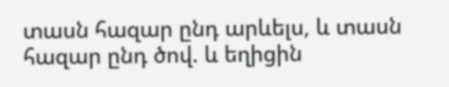տասն հազար ընդ արևելս, և տասն հազար ընդ ծով. և եղիցին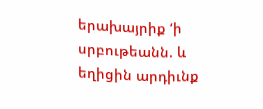երախայրիք ‘ի սրբութեանն. և եղիցին արդիւնք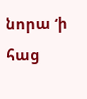նորա ‘ի հաց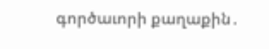գործաւորի քաղաքին․